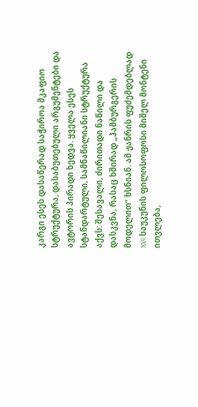კარგი ესეს დასაწერად საჭიროა მკაფიო სტრუქტურა, დასაბუთებული არგუმენტები და ავტორის პირადი ხედვა. ყველა ესეს სტანდარტული, სამნაწილიანი სტრუქტურა აქვს: შესავალი, ძირითადი ნაწილი და დასკვნა, რასაც ხშირად „ჰამბურგერის მოდელით“ ხსნიან. ამ ჟანრის ფუძემდებლად XVI საუკუნის ფილოსოფოსი მიშელ მონტენი ითვლება,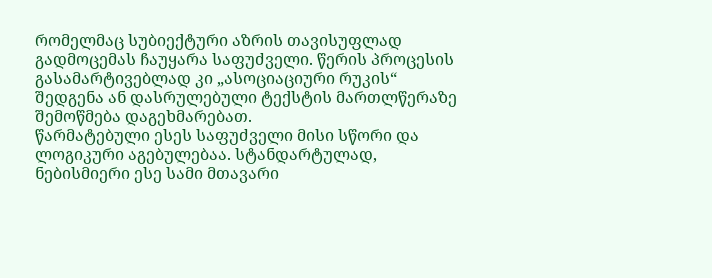რომელმაც სუბიექტური აზრის თავისუფლად გადმოცემას ჩაუყარა საფუძველი. წერის პროცესის გასამარტივებლად კი „ასოციაციური რუკის“ შედგენა ან დასრულებული ტექსტის მართლწერაზე შემოწმება დაგეხმარებათ.
წარმატებული ესეს საფუძველი მისი სწორი და ლოგიკური აგებულებაა. სტანდარტულად, ნებისმიერი ესე სამი მთავარი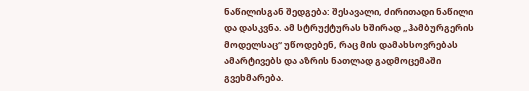ნაწილისგან შედგება: შესავალი, ძირითადი ნაწილი და დასკვნა. ამ სტრუქტურას ხშირად „ჰამბურგერის მოდელსაც“ უწოდებენ, რაც მის დამახსოვრებას ამარტივებს და აზრის ნათლად გადმოცემაში გვეხმარება.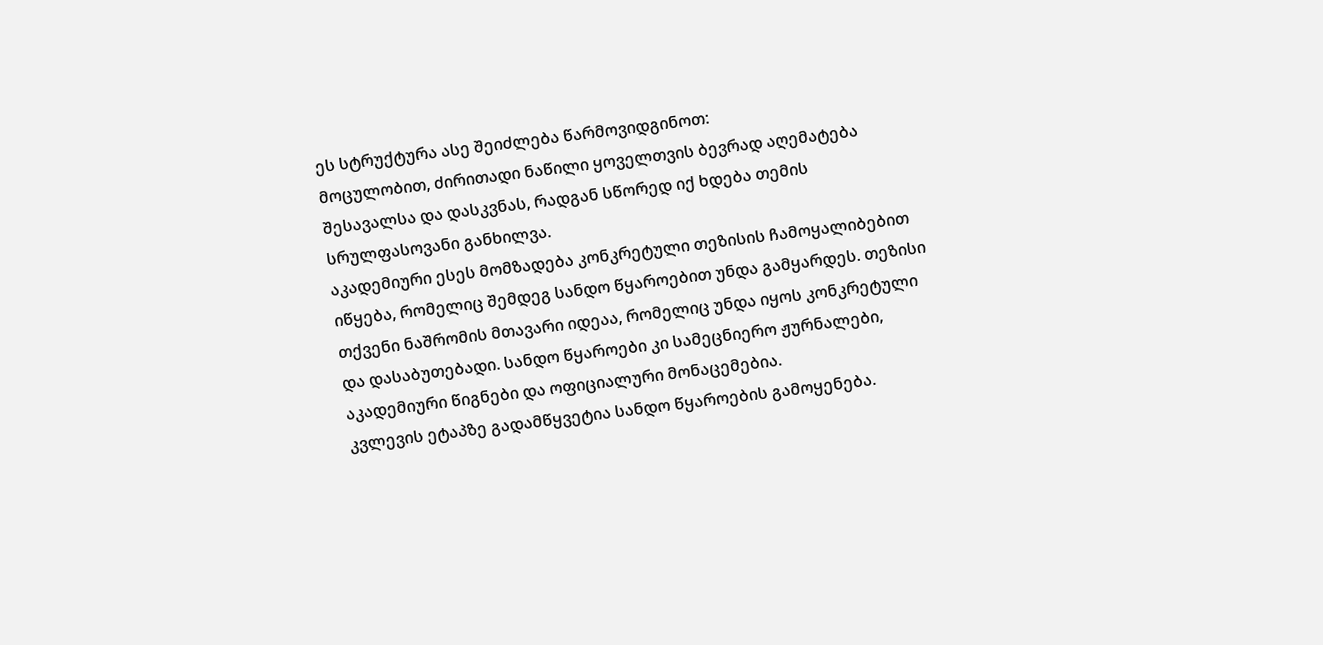ეს სტრუქტურა ასე შეიძლება წარმოვიდგინოთ:
მოცულობით, ძირითადი ნაწილი ყოველთვის ბევრად აღემატება შესავალსა და დასკვნას, რადგან სწორედ იქ ხდება თემის სრულფასოვანი განხილვა.
აკადემიური ესეს მომზადება კონკრეტული თეზისის ჩამოყალიბებით იწყება, რომელიც შემდეგ სანდო წყაროებით უნდა გამყარდეს. თეზისი თქვენი ნაშრომის მთავარი იდეაა, რომელიც უნდა იყოს კონკრეტული და დასაბუთებადი. სანდო წყაროები კი სამეცნიერო ჟურნალები, აკადემიური წიგნები და ოფიციალური მონაცემებია.
კვლევის ეტაპზე გადამწყვეტია სანდო წყაროების გამოყენება.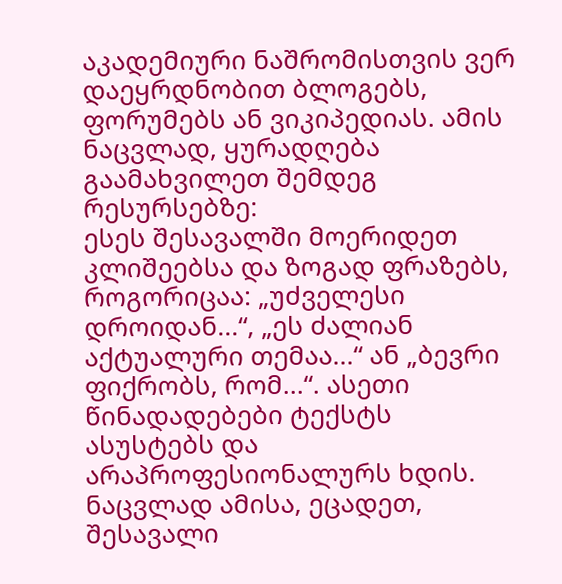აკადემიური ნაშრომისთვის ვერ დაეყრდნობით ბლოგებს, ფორუმებს ან ვიკიპედიას. ამის ნაცვლად, ყურადღება გაამახვილეთ შემდეგ რესურსებზე:
ესეს შესავალში მოერიდეთ კლიშეებსა და ზოგად ფრაზებს, როგორიცაა: „უძველესი დროიდან...“, „ეს ძალიან აქტუალური თემაა...“ ან „ბევრი ფიქრობს, რომ...“. ასეთი წინადადებები ტექსტს ასუსტებს და არაპროფესიონალურს ხდის.
ნაცვლად ამისა, ეცადეთ, შესავალი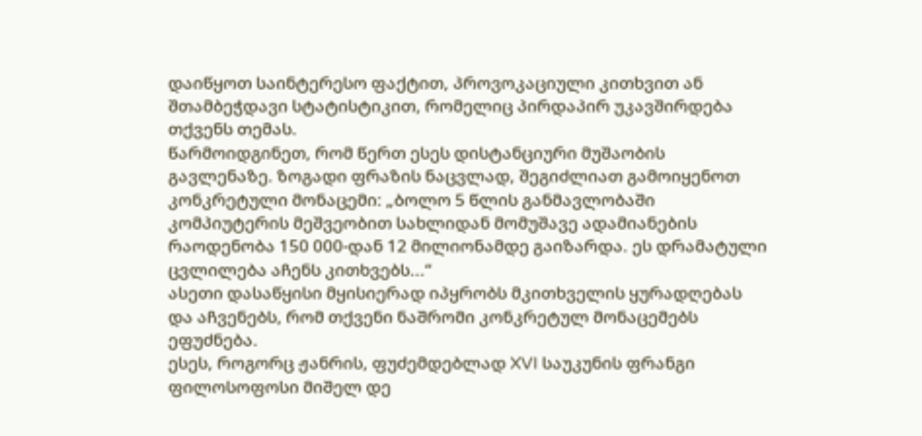დაიწყოთ საინტერესო ფაქტით, პროვოკაციული კითხვით ან შთამბეჭდავი სტატისტიკით, რომელიც პირდაპირ უკავშირდება თქვენს თემას.
წარმოიდგინეთ, რომ წერთ ესეს დისტანციური მუშაობის გავლენაზე. ზოგადი ფრაზის ნაცვლად, შეგიძლიათ გამოიყენოთ კონკრეტული მონაცემი: „ბოლო 5 წლის განმავლობაში კომპიუტერის მეშვეობით სახლიდან მომუშავე ადამიანების რაოდენობა 150 000-დან 12 მილიონამდე გაიზარდა. ეს დრამატული ცვლილება აჩენს კითხვებს...“
ასეთი დასაწყისი მყისიერად იპყრობს მკითხველის ყურადღებას და აჩვენებს, რომ თქვენი ნაშრომი კონკრეტულ მონაცემებს ეფუძნება.
ესეს, როგორც ჟანრის, ფუძემდებლად XVI საუკუნის ფრანგი ფილოსოფოსი მიშელ დე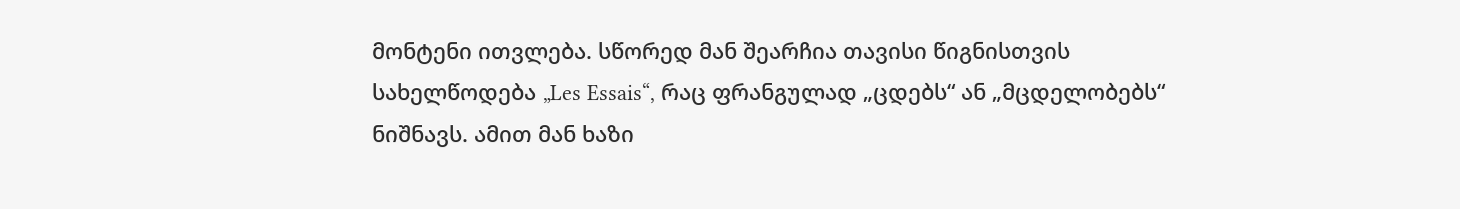მონტენი ითვლება. სწორედ მან შეარჩია თავისი წიგნისთვის სახელწოდება „Les Essais“, რაც ფრანგულად „ცდებს“ ან „მცდელობებს“ ნიშნავს. ამით მან ხაზი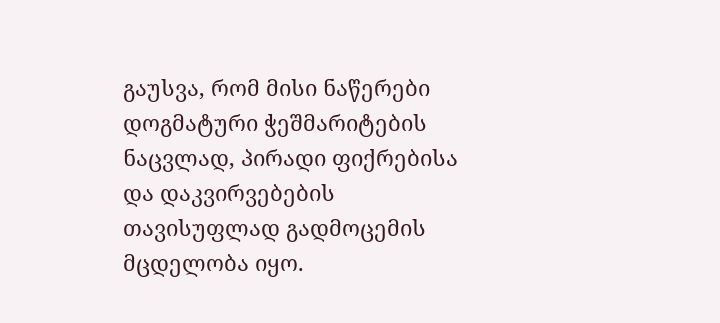გაუსვა, რომ მისი ნაწერები დოგმატური ჭეშმარიტების ნაცვლად, პირადი ფიქრებისა და დაკვირვებების თავისუფლად გადმოცემის მცდელობა იყო.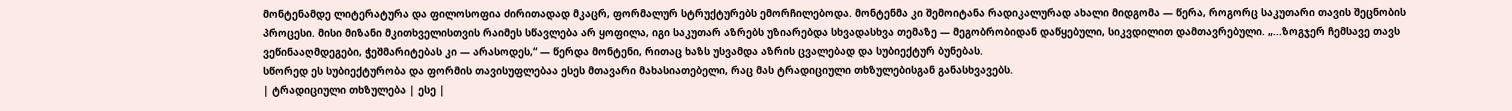მონტენამდე ლიტერატურა და ფილოსოფია ძირითადად მკაცრ, ფორმალურ სტრუქტურებს ემორჩილებოდა. მონტენმა კი შემოიტანა რადიკალურად ახალი მიდგომა — წერა, როგორც საკუთარი თავის შეცნობის პროცესი. მისი მიზანი მკითხველისთვის რაიმეს სწავლება არ ყოფილა, იგი საკუთარ აზრებს უზიარებდა სხვადასხვა თემაზე — მეგობრობიდან დაწყებული, სიკვდილით დამთავრებული. „...ზოგჯერ ჩემსავე თავს ვეწინააღმდეგები, ჭეშმარიტებას კი — არასოდეს,“ — წერდა მონტენი, რითაც ხაზს უსვამდა აზრის ცვალებად და სუბიექტურ ბუნებას.
სწორედ ეს სუბიექტურობა და ფორმის თავისუფლებაა ესეს მთავარი მახასიათებელი, რაც მას ტრადიციული თხზულებისგან განასხვავებს.
| ტრადიციული თხზულება | ესე |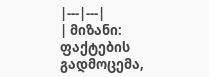|---|---|
| მიზანი: ფაქტების გადმოცემა,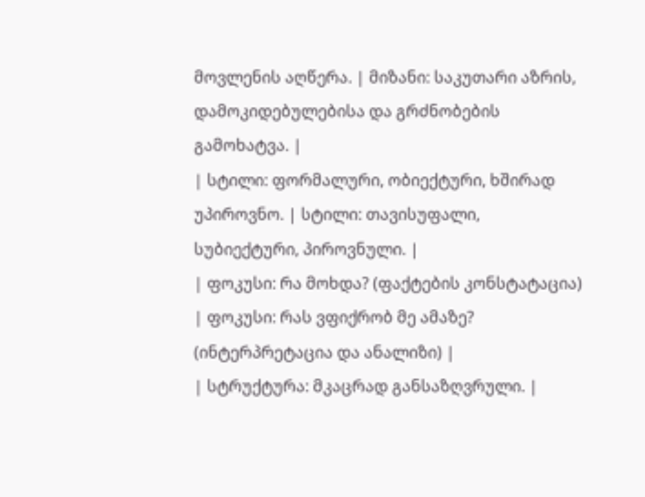მოვლენის აღწერა. | მიზანი: საკუთარი აზრის, დამოკიდებულებისა და გრძნობების გამოხატვა. |
| სტილი: ფორმალური, ობიექტური, ხშირად უპიროვნო. | სტილი: თავისუფალი, სუბიექტური, პიროვნული. |
| ფოკუსი: რა მოხდა? (ფაქტების კონსტატაცია) | ფოკუსი: რას ვფიქრობ მე ამაზე? (ინტერპრეტაცია და ანალიზი) |
| სტრუქტურა: მკაცრად განსაზღვრული. |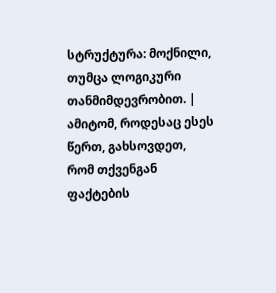სტრუქტურა: მოქნილი, თუმცა ლოგიკური თანმიმდევრობით. |
ამიტომ, როდესაც ესეს წერთ, გახსოვდეთ, რომ თქვენგან ფაქტების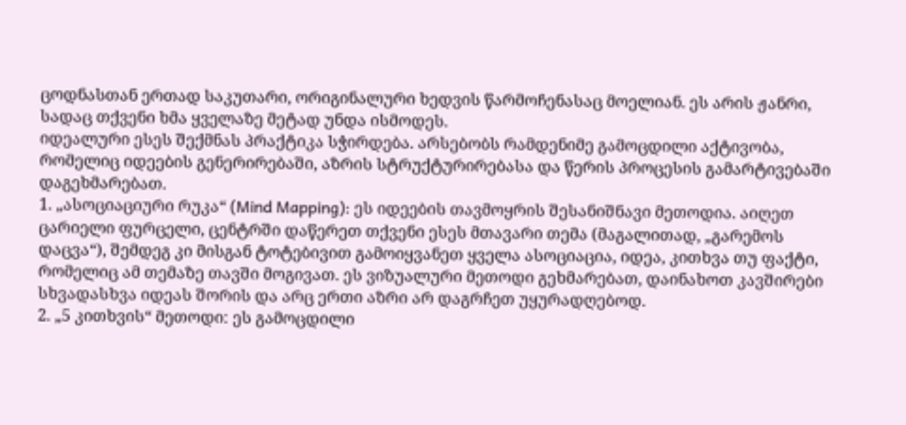ცოდნასთან ერთად საკუთარი, ორიგინალური ხედვის წარმოჩენასაც მოელიან. ეს არის ჟანრი, სადაც თქვენი ხმა ყველაზე მეტად უნდა ისმოდეს.
იდეალური ესეს შექმნას პრაქტიკა სჭირდება. არსებობს რამდენიმე გამოცდილი აქტივობა, რომელიც იდეების გენერირებაში, აზრის სტრუქტურირებასა და წერის პროცესის გამარტივებაში დაგეხმარებათ.
1. „ასოციაციური რუკა“ (Mind Mapping): ეს იდეების თავმოყრის შესანიშნავი მეთოდია. აიღეთ ცარიელი ფურცელი, ცენტრში დაწერეთ თქვენი ესეს მთავარი თემა (მაგალითად, „გარემოს დაცვა“), შემდეგ კი მისგან ტოტებივით გამოიყვანეთ ყველა ასოციაცია, იდეა, კითხვა თუ ფაქტი, რომელიც ამ თემაზე თავში მოგივათ. ეს ვიზუალური მეთოდი გეხმარებათ, დაინახოთ კავშირები სხვადასხვა იდეას შორის და არც ერთი აზრი არ დაგრჩეთ უყურადღებოდ.
2. „5 კითხვის“ მეთოდი: ეს გამოცდილი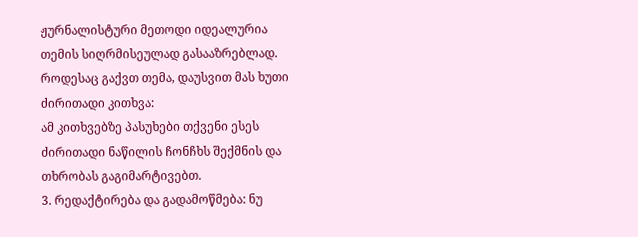ჟურნალისტური მეთოდი იდეალურია თემის სიღრმისეულად გასააზრებლად. როდესაც გაქვთ თემა, დაუსვით მას ხუთი ძირითადი კითხვა:
ამ კითხვებზე პასუხები თქვენი ესეს ძირითადი ნაწილის ჩონჩხს შექმნის და თხრობას გაგიმარტივებთ.
3. რედაქტირება და გადამოწმება: ნუ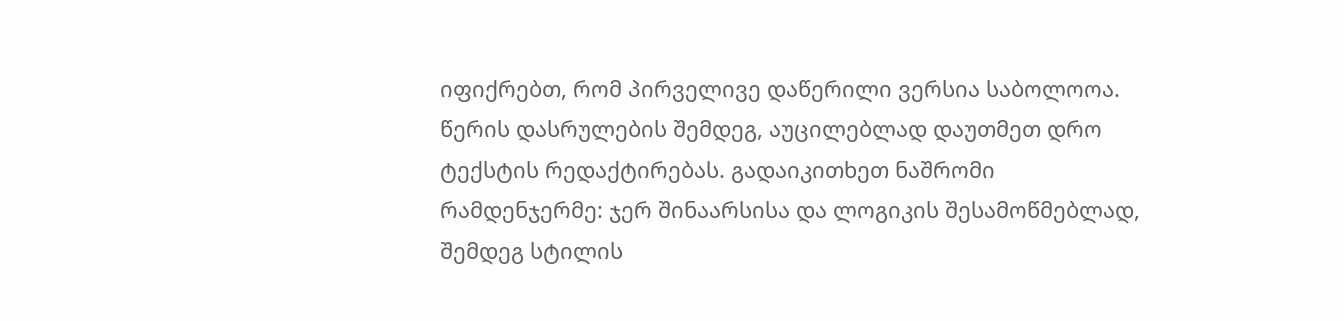იფიქრებთ, რომ პირველივე დაწერილი ვერსია საბოლოოა. წერის დასრულების შემდეგ, აუცილებლად დაუთმეთ დრო ტექსტის რედაქტირებას. გადაიკითხეთ ნაშრომი რამდენჯერმე: ჯერ შინაარსისა და ლოგიკის შესამოწმებლად, შემდეგ სტილის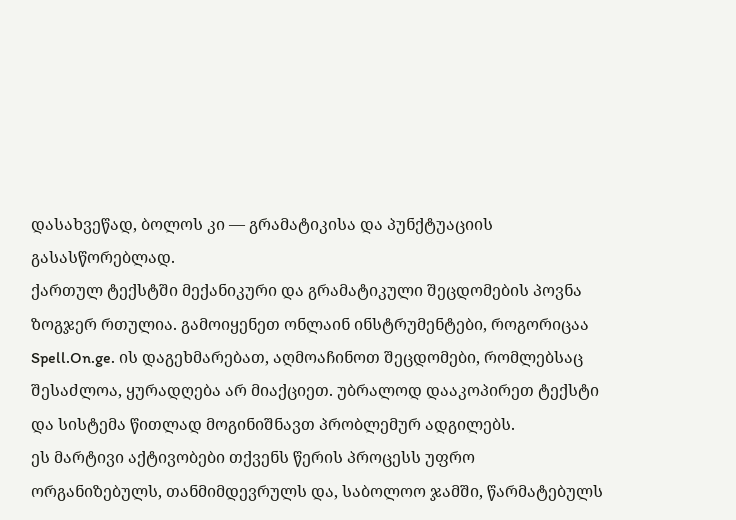დასახვეწად, ბოლოს კი — გრამატიკისა და პუნქტუაციის გასასწორებლად.
ქართულ ტექსტში მექანიკური და გრამატიკული შეცდომების პოვნა ზოგჯერ რთულია. გამოიყენეთ ონლაინ ინსტრუმენტები, როგორიცაა Spell.On.ge. ის დაგეხმარებათ, აღმოაჩინოთ შეცდომები, რომლებსაც შესაძლოა, ყურადღება არ მიაქციეთ. უბრალოდ დააკოპირეთ ტექსტი და სისტემა წითლად მოგინიშნავთ პრობლემურ ადგილებს.
ეს მარტივი აქტივობები თქვენს წერის პროცესს უფრო ორგანიზებულს, თანმიმდევრულს და, საბოლოო ჯამში, წარმატებულს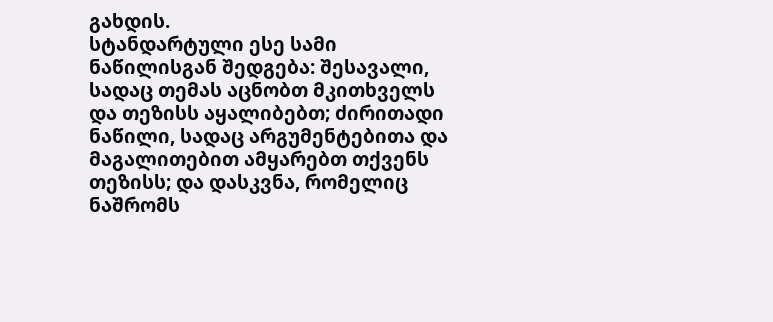გახდის.
სტანდარტული ესე სამი ნაწილისგან შედგება: შესავალი, სადაც თემას აცნობთ მკითხველს და თეზისს აყალიბებთ; ძირითადი ნაწილი, სადაც არგუმენტებითა და მაგალითებით ამყარებთ თქვენს თეზისს; და დასკვნა, რომელიც ნაშრომს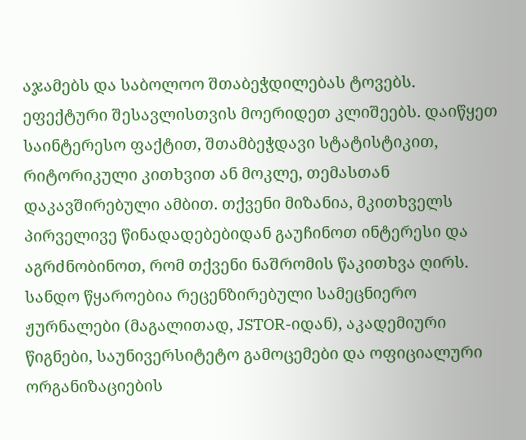აჯამებს და საბოლოო შთაბეჭდილებას ტოვებს.
ეფექტური შესავლისთვის მოერიდეთ კლიშეებს. დაიწყეთ საინტერესო ფაქტით, შთამბეჭდავი სტატისტიკით, რიტორიკული კითხვით ან მოკლე, თემასთან დაკავშირებული ამბით. თქვენი მიზანია, მკითხველს პირველივე წინადადებებიდან გაუჩინოთ ინტერესი და აგრძნობინოთ, რომ თქვენი ნაშრომის წაკითხვა ღირს.
სანდო წყაროებია რეცენზირებული სამეცნიერო ჟურნალები (მაგალითად, JSTOR-იდან), აკადემიური წიგნები, საუნივერსიტეტო გამოცემები და ოფიციალური ორგანიზაციების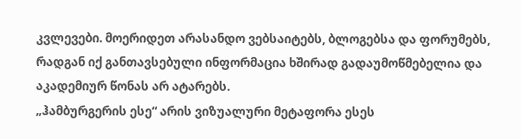კვლევები. მოერიდეთ არასანდო ვებსაიტებს, ბლოგებსა და ფორუმებს, რადგან იქ განთავსებული ინფორმაცია ხშირად გადაუმოწმებელია და აკადემიურ წონას არ ატარებს.
„ჰამბურგერის ესე“ არის ვიზუალური მეტაფორა ესეს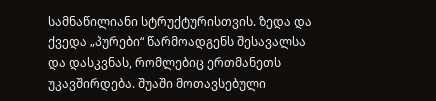სამნაწილიანი სტრუქტურისთვის. ზედა და ქვედა „პურები“ წარმოადგენს შესავალსა და დასკვნას, რომლებიც ერთმანეთს უკავშირდება. შუაში მოთავსებული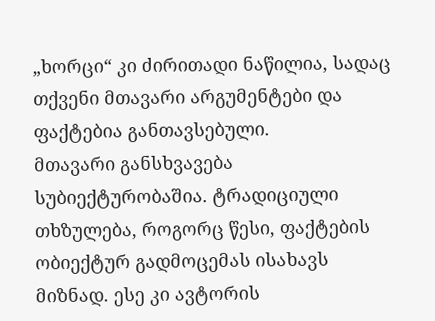„ხორცი“ კი ძირითადი ნაწილია, სადაც თქვენი მთავარი არგუმენტები და ფაქტებია განთავსებული.
მთავარი განსხვავება სუბიექტურობაშია. ტრადიციული თხზულება, როგორც წესი, ფაქტების ობიექტურ გადმოცემას ისახავს მიზნად. ესე კი ავტორის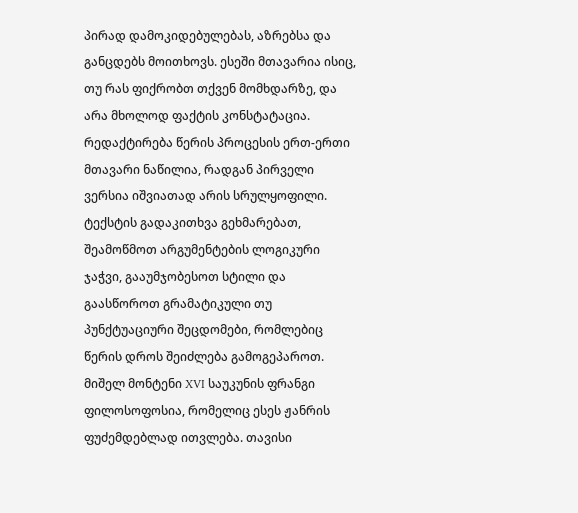პირად დამოკიდებულებას, აზრებსა და განცდებს მოითხოვს. ესეში მთავარია ისიც, თუ რას ფიქრობთ თქვენ მომხდარზე, და არა მხოლოდ ფაქტის კონსტატაცია.
რედაქტირება წერის პროცესის ერთ-ერთი მთავარი ნაწილია, რადგან პირველი ვერსია იშვიათად არის სრულყოფილი. ტექსტის გადაკითხვა გეხმარებათ, შეამოწმოთ არგუმენტების ლოგიკური ჯაჭვი, გააუმჯობესოთ სტილი და გაასწოროთ გრამატიკული თუ პუნქტუაციური შეცდომები, რომლებიც წერის დროს შეიძლება გამოგეპაროთ.
მიშელ მონტენი XVI საუკუნის ფრანგი ფილოსოფოსია, რომელიც ესეს ჟანრის ფუძემდებლად ითვლება. თავისი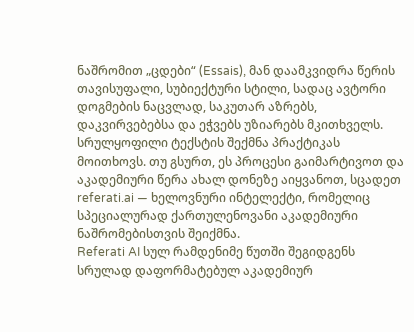ნაშრომით „ცდები“ (Essais), მან დაამკვიდრა წერის თავისუფალი, სუბიექტური სტილი, სადაც ავტორი დოგმების ნაცვლად, საკუთარ აზრებს, დაკვირვებებსა და ეჭვებს უზიარებს მკითხველს.
სრულყოფილი ტექსტის შექმნა პრაქტიკას მოითხოვს. თუ გსურთ, ეს პროცესი გაიმარტივოთ და აკადემიური წერა ახალ დონეზე აიყვანოთ, სცადეთ referati.ai — ხელოვნური ინტელექტი, რომელიც სპეციალურად ქართულენოვანი აკადემიური ნაშრომებისთვის შეიქმნა.
Referati AI სულ რამდენიმე წუთში შეგიდგენს სრულად დაფორმატებულ აკადემიურ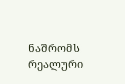ნაშრომს რეალური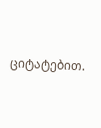ციტატებით.